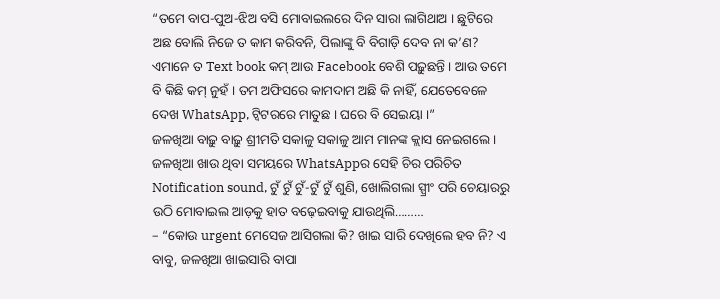“ତମେ ବାପ-ପୁଅ-ଝିଅ ବସି ମୋବାଇଲରେ ଦିନ ସାରା ଲାଗିଥାଅ । ଛୁଟିରେ ଅଛ ବୋଲି ନିଜେ ତ କାମ କରିବନି, ପିଲାଙ୍କୁ ବି ବିଗାଡ଼ି ଦେବ ନା କ’ଣ? ଏମାନେ ତ Text book କମ୍ ଆଉ Facebook ବେଶି ପଢ଼ୁଛନ୍ତି । ଆଉ ତମେ ବି କିଛି କମ୍ ନୁହଁ । ତମ ଅଫିସରେ କାମଦାମ ଅଛି କି ନାହିଁ, ଯେତେବେଳେ ଦେଖ WhatsApp, ଟ୍ଵିଟରରେ ମାତୁଛ । ଘରେ ବି ସେଇୟା ।”
ଜଳଖିଆ ବାଢ଼ୁ ବାଢ଼ୁ ଶ୍ରୀମତି ସକାଳୁ ସକାଳୁ ଆମ ମାନଙ୍କ କ୍ଲାସ ନେଇଗଲେ । ଜଳଖିଆ ଖାଉ ଥିବା ସମୟରେ WhatsAppର ସେହି ଚିର ପରିଚିତ Notification sound, ଟୁଁ ଟୁଁ ଟୁଁ-ଟୁଁ ଟୁଁ ଶୁଣି, ଖୋଲିଗଲା ସ୍ପ୍ରୀଂ ପରି ଚେୟାରରୁ ଉଠି ମୋବାଇଲ ଆଡ଼କୁ ହାତ ବଢ଼େଇବାକୁ ଯାଉଥିଲି………
– “କୋଉ urgent ମେସେଜ ଆସିଗଲା କି? ଖାଇ ସାରି ଦେଖିଲେ ହବ ନି? ଏ ବାବୁ, ଜଳଖିଆ ଖାଇସାରି ବାପା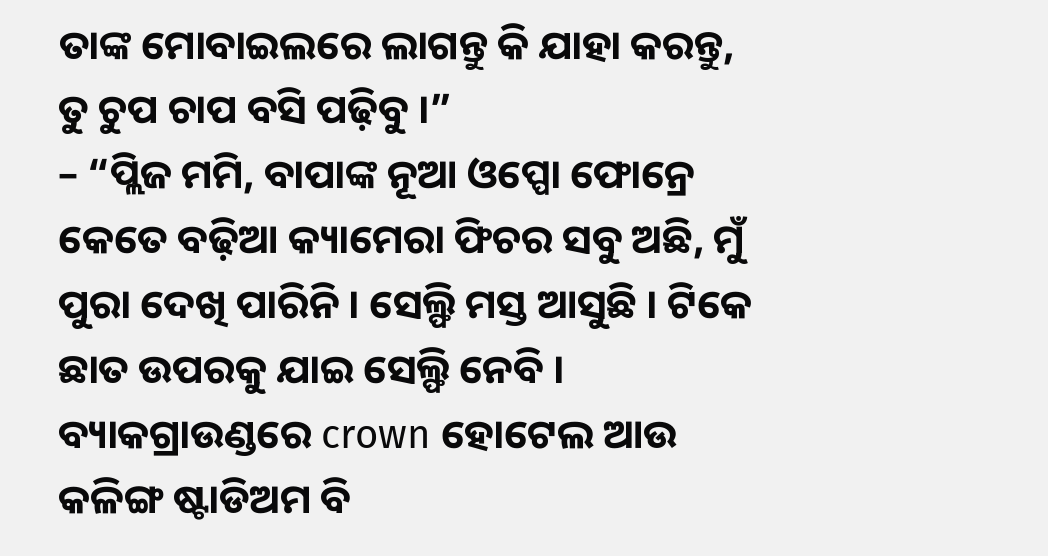ତାଙ୍କ ମୋବାଇଲରେ ଲାଗନ୍ତୁ କି ଯାହା କରନ୍ତୁ, ତୁ ଚୁପ ଚାପ ବସି ପଢ଼ିବୁ ।”
– “ପ୍ଲିଜ ମମି, ବାପାଙ୍କ ନୂଆ ଓପ୍ପୋ ଫୋନ୍ରେ କେତେ ବଢ଼ିଆ କ୍ୟାମେରା ଫିଚର ସବୁ ଅଛି, ମୁଁ ପୁରା ଦେଖି ପାରିନି । ସେଲ୍ଫି ମସ୍ତ ଆସୁଛି । ଟିକେ ଛାତ ଉପରକୁ ଯାଇ ସେଲ୍ଫି ନେବି । ବ୍ୟାକଗ୍ରାଉଣ୍ଡରେ crown ହୋଟେଲ ଆଉ କଳିଙ୍ଗ ଷ୍ଟାଡିଅମ ବି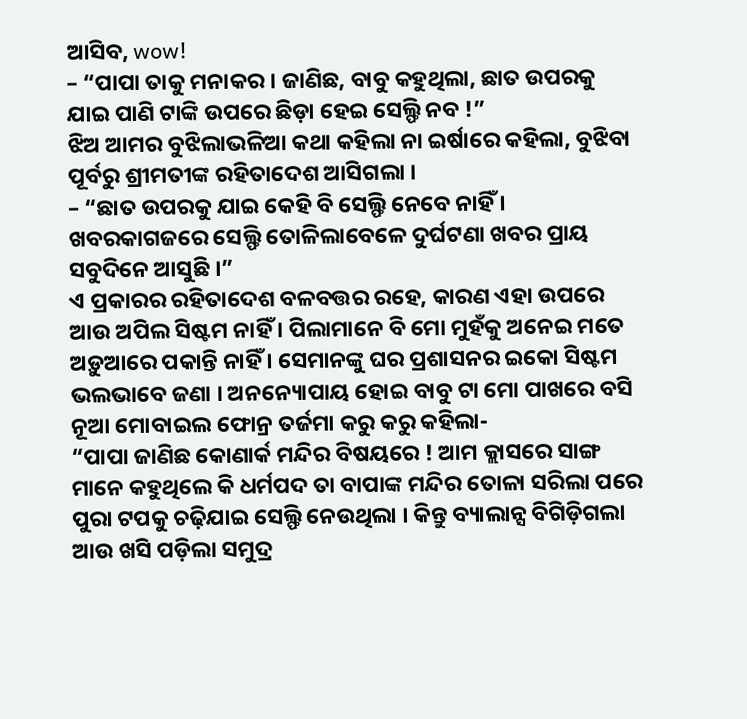ଆସିବ, wow!
– “ପାପା ତାକୁ ମନାକର । ଜାଣିଛ, ବାବୁ କହୁଥିଲା, ଛାତ ଉପରକୁ ଯାଇ ପାଣି ଟାଙ୍କି ଉପରେ ଛିଡ଼ା ହେଇ ସେଲ୍ଫି ନବ !”
ଝିଅ ଆମର ବୁଝିଲାଭଳିଆ କଥା କହିଲା ନା ଇର୍ଷାରେ କହିଲା, ବୁଝିବା ପୂର୍ବରୁ ଶ୍ରୀମତୀଙ୍କ ରହିତାଦେଶ ଆସିଗଲା ।
– “ଛାତ ଉପରକୁ ଯାଇ କେହି ବି ସେଲ୍ଫି ନେବେ ନାହିଁ । ଖବରକାଗଜରେ ସେଲ୍ଫି ତୋଳିଲାବେଳେ ଦୁର୍ଘଟଣା ଖବର ପ୍ରାୟ ସବୁଦିନେ ଆସୁଛି ।”
ଏ ପ୍ରକାରର ରହିତାଦେଶ ବଳବତ୍ତର ରହେ, କାରଣ ଏହା ଉପରେ ଆଉ ଅପିଲ ସିଷ୍ଟମ ନାହିଁ । ପିଲାମାନେ ବି ମୋ ମୁହଁକୁ ଅନେଇ ମତେ ଅଡ଼ୁଆରେ ପକାନ୍ତି ନାହିଁ । ସେମାନଙ୍କୁ ଘର ପ୍ରଶାସନର ଇକୋ ସିଷ୍ଟମ ଭଲଭାବେ ଜଣା । ଅନନ୍ୟୋପାୟ ହୋଇ ବାବୁ ଟା ମୋ ପାଖରେ ବସି ନୂଆ ମୋବାଇଲ ଫୋନ୍ର ତର୍ଜମା କରୁ କରୁ କହିଲା-
“ପାପା ଜାଣିଛ କୋଣାର୍କ ମନ୍ଦିର ବିଷୟରେ ! ଆମ କ୍ଲାସରେ ସାଙ୍ଗ ମାନେ କହୁଥିଲେ କି ଧର୍ମପଦ ତା ବାପାଙ୍କ ମନ୍ଦିର ତୋଳା ସରିଲା ପରେ ପୁରା ଟପକୁ ଚଢ଼ିଯାଇ ସେଲ୍ଫି ନେଉଥିଲା । କିନ୍ତୁ ବ୍ୟାଲାନ୍ସ ବିଗିଡ଼ିଗଲା ଆଉ ଖସି ପଡ଼ିଲା ସମୁଦ୍ର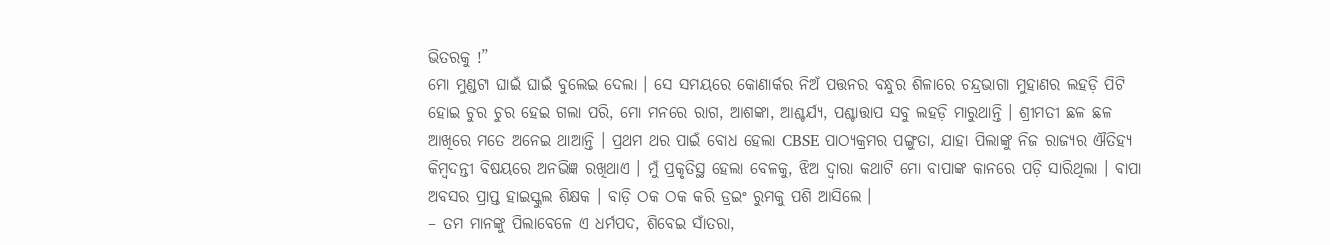ଭିତରକୁ !”
ମୋ ମୁଣ୍ଡଟା ଘାଇଁ ଘାଇଁ ବୁଲେଇ ଦେଲା । ସେ ସମୟରେ କୋଣାର୍କର ନିଅଁ ପତ୍ତନର ବନ୍ଧୁର ଶିଳାରେ ଚନ୍ଦ୍ରଭାଗା ମୁହାଣର ଲହଡ଼ି ପିଟି ହୋଇ ଚୁର ଚୁର ହେଇ ଗଲା ପରି, ମୋ ମନରେ ରାଗ, ଆଶଙ୍କା, ଆଶ୍ଚର୍ଯ୍ୟ, ପଶ୍ଚାତ୍ତାପ ସବୁ ଲହଡ଼ି ମାରୁଥାନ୍ତି । ଶ୍ରୀମତୀ ଛଳ ଛଳ ଆଖିରେ ମତେ ଅନେଇ ଥାଆନ୍ତି । ପ୍ରଥମ ଥର ପାଇଁ ବୋଧ ହେଲା CBSE ପାଠ୍ୟକ୍ରମର ପଙ୍ଗୁତା, ଯାହା ପିଲାଙ୍କୁ ନିଜ ରାଜ୍ୟର ଐତିହ୍ୟ କିମ୍ବଦନ୍ତୀ ବିଷୟରେ ଅନଭିଜ୍ଞ ରଖିଥାଏ । ମୁଁ ପ୍ରକୃତିସ୍ଥ ହେଲା ବେଳକୁ, ଝିଅ ଦ୍ଵାରା କଥାଟି ମୋ ବାପାଙ୍କ କାନରେ ପଡ଼ି ସାରିଥିଲା । ବାପା ଅବସର ପ୍ରାପ୍ତ ହାଇସ୍କୁଲ ଶିକ୍ଷକ । ବାଡ଼ି ଠକ ଠକ କରି ଡ୍ରଇଂ ରୁମକୁ ପଶି ଆସିଲେ ।
– ତମ ମାନଙ୍କୁ ପିଲାବେଳେ ଏ ଧର୍ମପଦ, ଶିବେଇ ସାଁତରା,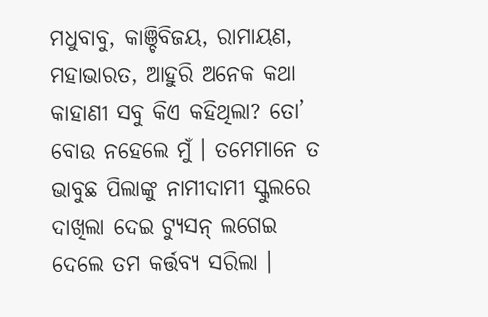ମଧୁବାବୁ, କାଞ୍ଚିବିଜୟ, ରାମାୟଣ, ମହାଭାରତ, ଆହୁରି ଅନେକ କଥା କାହାଣୀ ସବୁ କିଏ କହିଥିଲା? ତୋ’ ବୋଉ ନହେଲେ ମୁଁ । ତମେମାନେ ତ ଭାବୁଛ ପିଲାଙ୍କୁ ନାମୀଦାମୀ ସ୍କୁଲରେ ଦାଖିଲା ଦେଇ ଟ୍ୟୁସନ୍ ଲଗେଇ ଦେଲେ ତମ କର୍ତ୍ତବ୍ୟ ସରିଲା ।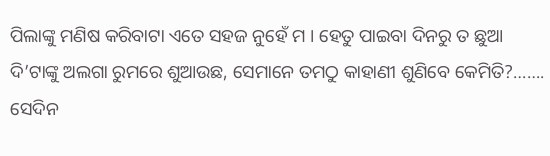ପିଲାଙ୍କୁ ମଣିଷ କରିବାଟା ଏତେ ସହଜ ନୁହେଁ ମ । ହେତୁ ପାଇବା ଦିନରୁ ତ ଛୁଆ ଦି’ଟାଙ୍କୁ ଅଲଗା ରୁମରେ ଶୁଆଉଛ, ସେମାନେ ତମଠୁ କାହାଣୀ ଶୁଣିବେ କେମିତି?…….
ସେଦିନ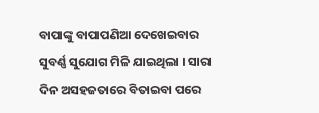ବାପାଙ୍କୁ ବାପାପଣିଆ ଦେଖେଇବାର ସୁବର୍ଣ୍ଣ ସୁଯୋଗ ମିଳି ଯାଇଥିଲା । ସାରା ଦିନ ଅସହଜତାରେ ବିତାଇବା ପରେ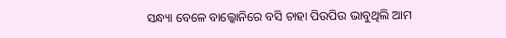ସନ୍ଧ୍ୟା ବେଳେ ବାଲ୍କୋନିରେ ବସି ଚାହା ପିଉପିଉ ଭାବୁଥିଲି ଆମ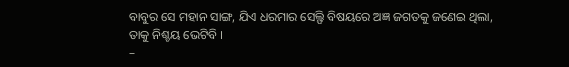ବାବୁର ସେ ମହାନ ସାଙ୍ଗ, ଯିଏ ଧରମାର ସେଲ୍ଫି ବିଷୟରେ ଅଜ୍ଞ ଜଗତକୁ ଜଣେଇ ଥିଲା, ତାକୁ ନିଶ୍ଚୟ ଭେଟିବି ।
–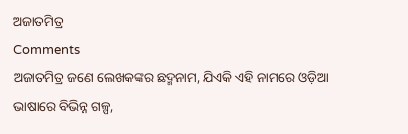ଅଜାତମିତ୍ର
Comments
ଅଜାତମିତ୍ର ଜଣେ ଲେଖକଙ୍କର ଛଦ୍ମନାମ, ଯିଏକି ଏହି ନାମରେ ଓଡ଼ିଆ ଭାଷାରେ ବିଭିନ୍ନ ଗଳ୍ପ,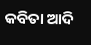କବିତା ଆଦି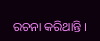ରଚନା କରିଥାନ୍ତି ।